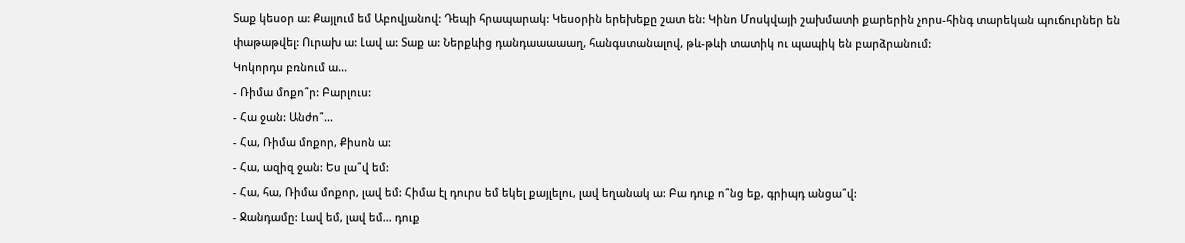Տաք կեսօր ա: Քայլում եմ Աբովյանով: Դեպի հրապարակ: Կեսօրին երեխեքը շատ են: Կինո Մոսկվայի շախմատի քարերին չորս-հինգ տարեկան պուճուրներ են փաթաթվել: Ուրախ ա: Լավ ա: Տաք ա: Ներքևից դանդաաաաաղ, հանգստանալով, թև-թևի տատիկ ու պապիկ են բարձրանում:
Կոկորդս բռնում ա...
- Ռիմա մոքո՞ր: Բարլուս:
- Հա ջան: Անժո՞...
- Հա, Ռիմա մոքոր, Քիսոն ա:
- Հա, ազիզ ջան: Ես լա՞վ եմ:
- Հա, հա, Ռիմա մոքոր, լավ եմ: Հիմա էլ դուրս եմ եկել քայլելու, լավ եղանակ ա: Բա դուք ո՞նց եք, գրիպդ անցա՞վ:
- Ջանդամը: Լավ եմ, լավ եմ... դուք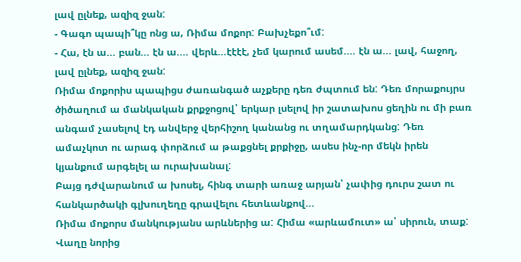լավ ըլնեք, ազիզ ջան:
- Գագո պապի՞կը ոնց ա, Ռիմա մոքոր: Բախչեքո՞ւմ:
- Հա, էն ա... բան... էն ա.... վերև...էէէէ, չեմ կարում ասեմ.... էն ա... լավ, հաջող, լավ ըլնեք, ազիզ ջան:
Ռիմա մոքորիս պապիցս ժառանգած աչքերը դեռ ժպտում են: Դեռ մորաքույրս ծիծաղում ա մանկական քրքջոցով՝ երկար լսելով իր շատախոս ցեղին ու մի բառ անգամ չասելով էդ անվերջ վերհիշող կանանց ու տղամարդկանց: Դեռ ամաչկոտ ու արագ փորձում ա թաքցնել քրքիջը, ասես ինչ-որ մեկն իրեն կյանքում արգելել ա ուրախանալ:
Բայց դժվարանում ա խոսել, հինգ տարի առաջ արյան՝ չափից դուրս շատ ու հանկարծակի գլխուղեղը գրավելու հետևանքով...
Ռիմա մոքորս մանկությանս արևներից ա: Հիմա «արևամուտ» ա՝ սիրուն, տաք: Վաղը նորից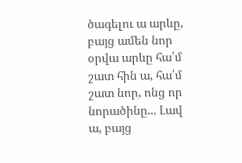ծագելու ա արևը, բայց ամեն նոր օրվա արևը հա՛մ շատ հին ա, հա՛մ շատ նոր, ոնց որ նորածինը... Լավ ա, բայց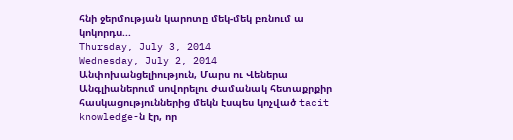հնի ջերմության կարոտը մեկ-մեկ բռնում ա կոկորդս...
Thursday, July 3, 2014
Wednesday, July 2, 2014
Անփոխանցելիություն, Մարս ու Վեներա
Անգլիաներում սովորելու ժամանակ հետաքրքիր հասկացություններից մեկն էսպես կոչված tacit knowledge-ն էր, որ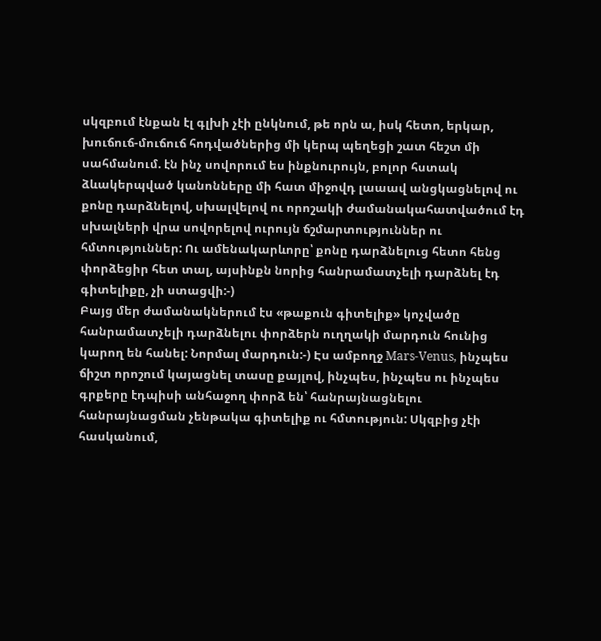սկզբում էնքան էլ գլխի չէի ընկնում, թե որն ա, իսկ հետո, երկար, խուճուճ-մուճուճ հոդվածներից մի կերպ պեղեցի շատ հեշտ մի սահմանում. էն ինչ սովորում ես ինքնուրույն, բոլոր հստակ ձևակերպված կանոնները մի հատ միջովդ լաաավ անցկացնելով ու քոնը դարձնելով, սխալվելով ու որոշակի ժամանակահատվածում էդ սխալների վրա սովորելով ուրույն ճշմարտություններ ու հմտություններ: Ու ամենակարևորը՝ քոնը դարձնելուց հետո հենց փորձեցիր հետ տալ, այսինքն նորից հանրամատչելի դարձնել էդ գիտելիքը, չի ստացվի:-)
Բայց մեր ժամանակներում էս «թաքուն գիտելիք» կոչվածը հանրամատչելի դարձնելու փորձերն ուղղակի մարդուն հունից կարող են հանել: Նորմալ մարդուն:-) Էս ամբողջ Mars-Venus, ինչպես ճիշտ որոշում կայացնել տասը քայլով, ինչպես, ինչպես ու ինչպես գրքերը էդպիսի անհաջող փորձ են՝ հանրայնացնելու հանրայնացման չենթակա գիտելիք ու հմտություն: Սկզբից չէի հասկանում,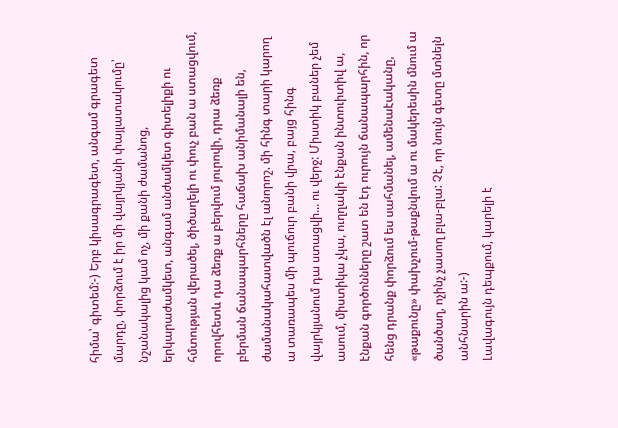հիմա՝ գիտեմ:-) Երբ կիսագրագետ, անգամ գրագետ մարդը, փորձում է իր մի վայրկյանի փայլատակումը՝ նշանակալից կամ ոչ, մի քանի ժամանոց, երկարաժամկետ, անգամ անժամկետ գիտելիքի ու հմտության վերածել, ծիծաղելի ու փուչ բան ա ստացվում, որովհետև դա ձեռք ա բերվում յուրովի, դրա ձեռք բերման ճանապարհները հաճախ անիմանալի են, ժամանակահատվածն էլ անորոշ. մի հինգ տարի կարող ա տառապես մի պուճուր բանի վրա, բայց հինգ վայրկյանում դա ստացվի... ու վերջ: Միստիկ բաներ չեմ ասում, միստիկա չկա, ուղղակի էնքան ինտուիտիվ ա, էնքան գործոնները շատ են էդ ուրույն ճանապարհին, որ հենց դրանք փորձում ես սահմանել, ամենաէականը, «թաքունը» փախչում-թաքնվում ա ու մակերեսին մնում ա ծանծաղ, ոչինչ չասող բլա-բլա: Չէ, որ նույն գետը մտնելն անհնարին ա:-)
Լավագույն դեպքում, կարելի է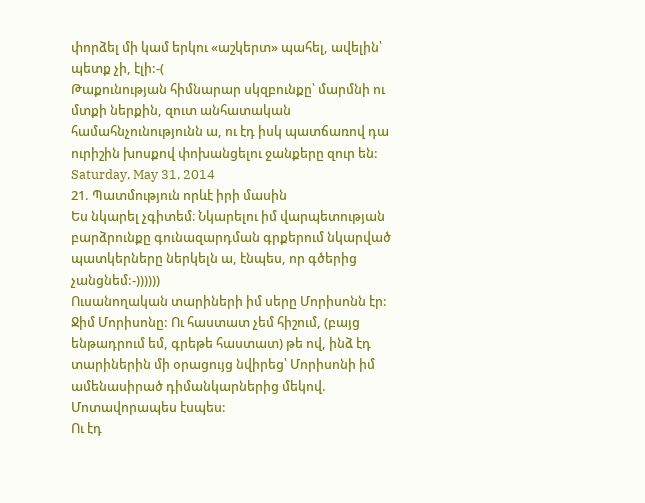փորձել մի կամ երկու «աշկերտ» պահել, ավելին՝ պետք չի, էլի:-(
Թաքունության հիմնարար սկզբունքը՝ մարմնի ու մտքի ներքին, զուտ անհատական համահնչունությունն ա, ու էդ իսկ պատճառով դա ուրիշին խոսքով փոխանցելու ջանքերը զուր են:
Saturday, May 31, 2014
21. Պատմություն որևէ իրի մասին
Ես նկարել չգիտեմ։ Նկարելու իմ վարպետության բարձրունքը գունազարդման գրքերում նկարված պատկերները ներկելն ա, էնպես, որ գծերից չանցնեմ:-))))))
Ուսանողական տարիների իմ սերը Մորիսոնն էր: Ջիմ Մորիսոնը: Ու հաստատ չեմ հիշում, (բայց ենթադրում եմ, գրեթե հաստատ) թե ով, ինձ էդ տարիներին մի օրացույց նվիրեց՝ Մորիսոնի իմ ամենասիրած դիմանկարներից մեկով.
Մոտավորապես էսպես:
Ու էդ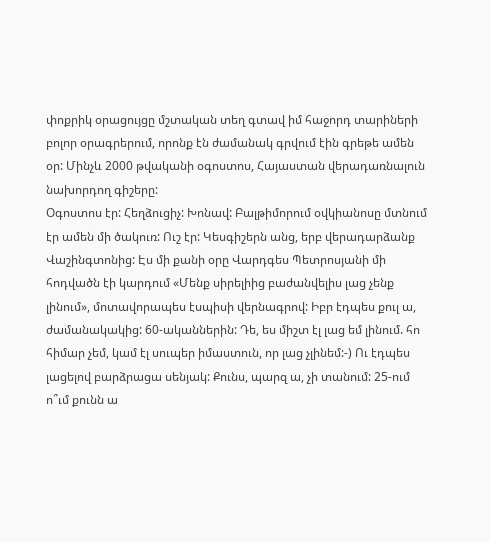փոքրիկ օրացույցը մշտական տեղ գտավ իմ հաջորդ տարիների բոլոր օրագրերում, որոնք էն ժամանակ գրվում էին գրեթե ամեն օր: Մինչև 2000 թվականի օգոստոս, Հայաստան վերադառնալուն նախորդող գիշերը:
Օգոստոս էր: Հեղձուցիչ: Խոնավ: Բալթիմորում օվկիանոսը մտնում էր ամեն մի ծակուռ: Ուշ էր: Կեսգիշերն անց, երբ վերադարձանք Վաշինգտոնից: Էս մի քանի օրը Վարդգես Պետրոսյանի մի հոդվածն էի կարդում «Մենք սիրելիից բաժանվելիս լաց չենք լինում», մոտավորապես էսպիսի վերնագրով: Իբր էդպես քուլ ա, ժամանակակից: 60-ականներին: Դե, ես միշտ էլ լաց եմ լինում. հո հիմար չեմ, կամ էլ սուպեր իմաստուն, որ լաց չլինեմ:-) Ու էդպես լացելով բարձրացա սենյակ: Քունս, պարզ ա, չի տանում: 25-ում ո՞ւմ քունն ա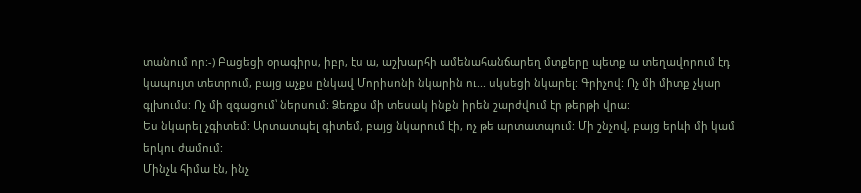տանում որ:-) Բացեցի օրագիրս, իբր, էս ա, աշխարհի ամենահանճարեղ մտքերը պետք ա տեղավորում էդ կապույտ տետրում, բայց աչքս ընկավ Մորիսոնի նկարին ու... սկսեցի նկարել: Գրիչով: Ոչ մի միտք չկար գլխումս: Ոչ մի զգացում՝ ներսում: Ձեռքս մի տեսակ ինքն իրեն շարժվում էր թերթի վրա:
Ես նկարել չգիտեմ: Արտատպել գիտեմ, բայց նկարում էի, ոչ թե արտատպում: Մի շնչով, բայց երևի մի կամ երկու ժամում:
Մինչև հիմա էն, ինչ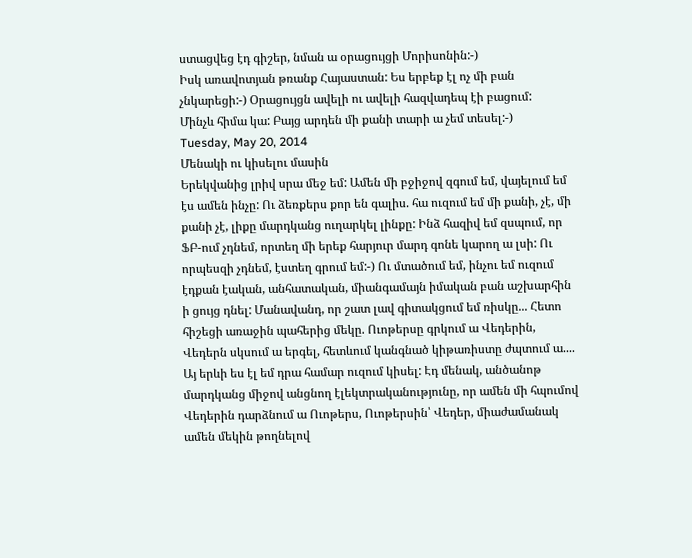ստացվեց էդ գիշեր, նման ա օրացույցի Մորիսոնին:-)
Իսկ առավոտյան թռանք Հայաստան: Ես երբեք էլ ոչ մի բան չնկարեցի:-) Օրացույցն ավելի ու ավելի հազվադեպ էի բացում:
Մինչև հիմա կա: Բայց արդեն մի քանի տարի ա չեմ տեսել:-)
Tuesday, May 20, 2014
Մենակի ու կիսելու մասին
Երեկվանից լրիվ սրա մեջ եմ: Ամեն մի բջիջով զգում եմ, վայելում եմ էս ամեն ինչը: Ու ձեռքերս քոր են գալիս. հա ուզում եմ մի քանի, չէ, մի քանի չէ, լիքը մարդկանց ուղարկել լինքը: Ինձ հազիվ եմ զսպում, որ ՖԲ-ում չդնեմ, որտեղ մի երեք հարյուր մարդ գոնե կարող ա լսի: Ու որպեսզի չդնեմ, էստեղ գրում եմ:-) Ու մտածում եմ, ինչու եմ ուզում էդքան էական, անհատական, միանգամայն իմական բան աշխարհին ի ցույց դնել: Մանավանդ, որ շատ լավ գիտակցում եմ ռիսկը... Հետո հիշեցի առաջին պահերից մեկը. Ուոթերսը գրկում ա Վեդերին, Վեդերն սկսում ա երգել, հետևում կանգնած կիթառիստը ժպտում ա.... Այ երևի ես էլ եմ դրա համար ուզում կիսել: Էդ մենակ, անծանոթ մարդկանց միջով անցնող էլեկտրականությունը, որ ամեն մի հպումով Վեդերին դարձնում ա Ուոթերս, Ուոթերսին՝ Վեդեր, միաժամանակ ամեն մեկին թողնելով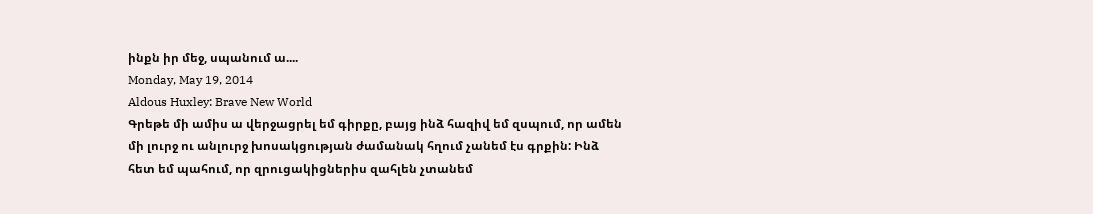ինքն իր մեջ, սպանում ա....
Monday, May 19, 2014
Aldous Huxley: Brave New World
Գրեթե մի ամիս ա վերջացրել եմ գիրքը, բայց ինձ հազիվ եմ զսպում, որ ամեն մի լուրջ ու անլուրջ խոսակցության ժամանակ հղում չանեմ էս գրքին: Ինձ հետ եմ պահում, որ զրուցակիցներիս զահլեն չտանեմ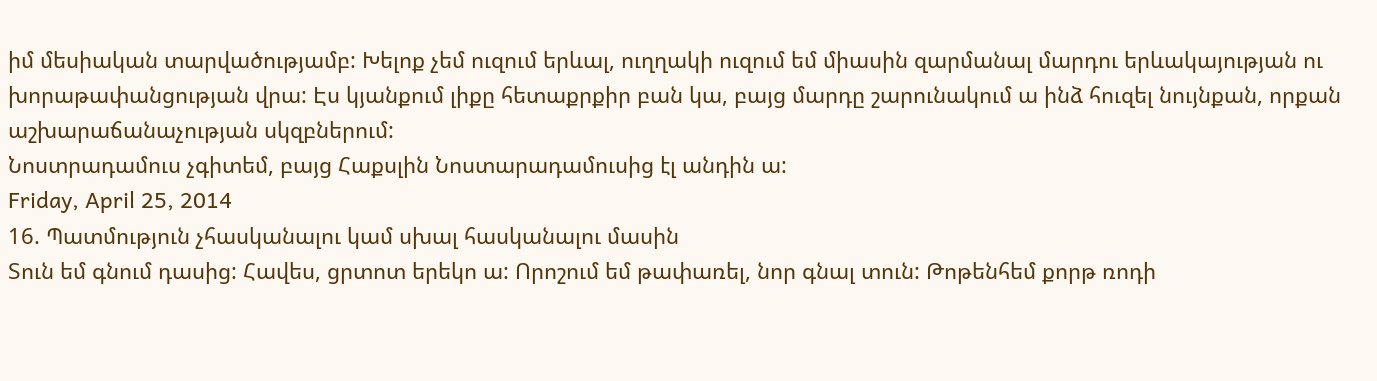իմ մեսիական տարվածությամբ: Խելոք չեմ ուզում երևալ, ուղղակի ուզում եմ միասին զարմանալ մարդու երևակայության ու խորաթափանցության վրա: Էս կյանքում լիքը հետաքրքիր բան կա, բայց մարդը շարունակում ա ինձ հուզել նույնքան, որքան աշխարաճանաչության սկզբներում:
Նոստրադամուս չգիտեմ, բայց Հաքսլին Նոստարադամուսից էլ անդին ա:
Friday, April 25, 2014
16. Պատմություն չհասկանալու կամ սխալ հասկանալու մասին
Տուն եմ գնում դասից: Հավես, ցրտոտ երեկո ա: Որոշում եմ թափառել, նոր գնալ տուն: Թոթենհեմ քորթ ռոդի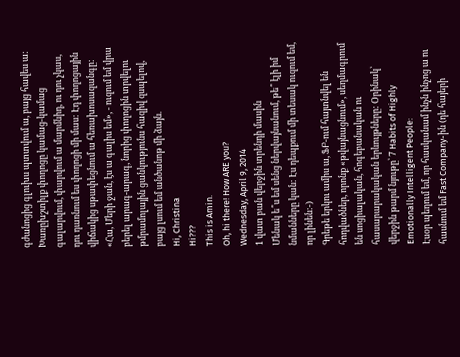գժանոցից գլուխս պտտվում ա, բայց հավես ա: Խառըխշտիլք փողոցը կամաց-կամաց գալարվում, փարվում ա մարմնիդ, ու դու չկաս, դու դառնում ես փողոցի մի մաս: Էդ փողոցային վիճակից սթափեցնում ա հեռախոսազանգը: «Հա, Մերի ջան, էս ա գալիս եմ», - ուզում եմ վրա բերել արագ-արագ, նորից փողոցին տրվելու թմրամոլային ցանկությունս հազիվ զսպելով, բայց լսում եմ անծանոթ մի ձայն.
Hi, Christina
Hi???
This is Amin.
Oh, hi there! How ARE you?
Wednesday, April 9, 2014
1 վատ բան վերջին տրենդի մասին
Մենակ ե՞ս եմ սենց ներվայնանում, թե՞ էլի իմ նմանները կան: Էս դեպքում մի տեսակ ուզում եմ, որ լինեն:-)
Գրեթե երկու ամիս ա, ՖԲ-ում հայտնվել են հոդվածներ, որոնք «թվայնացնում», սեղմագրում են սոցիալական, հոգեբանական ու հասարարակական երևույթները: Օրինակ՝ վերջին թարմ նյութը՝ 7 Habits of Highly Emotionally Intelligent People:
Էսօր պեղում եմ, որ հասկանամ ինչն ինչոց ա ու հասնում եմ Fast Company-ին (դե հայերի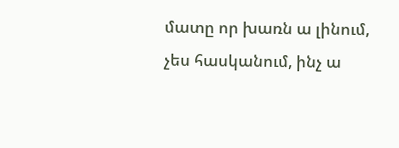մատը որ խառն ա լինում, չես հասկանում, ինչ ա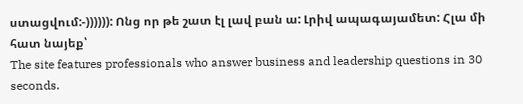ստացվում:-)))))): Ոնց որ թե շատ էլ լավ բան ա: Լրիվ ապագայամետ: Հլա մի հատ նայեք՝
The site features professionals who answer business and leadership questions in 30 seconds.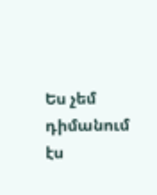Ես չեմ դիմանում էս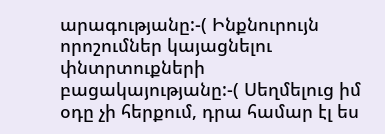արագությանը:-( Ինքնուրույն որոշումներ կայացնելու փնտրտուքների բացակայությանը:-( Սեղմելուց իմ օդը չի հերքում, դրա համար էլ ես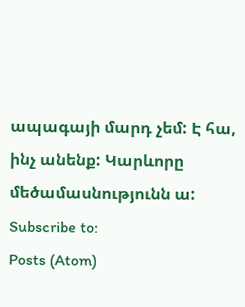ապագայի մարդ չեմ: Է հա, ինչ անենք: Կարևորը մեծամասնությունն ա:
Subscribe to:
Posts (Atom)